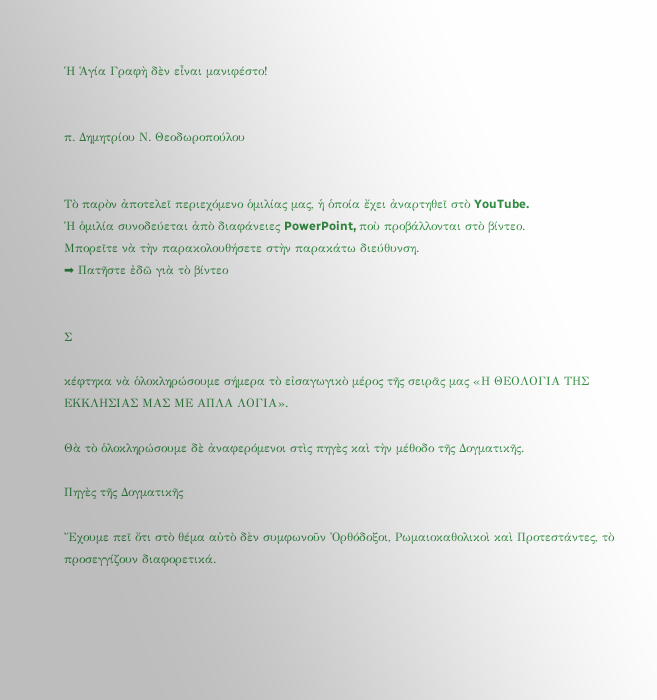Ἡ Ἁγία Γραφὴ δὲν εἶναι μανιφέστο!


π. Δημητρίου Ν. Θεοδωροπούλου


Τὸ παρὸν ἀποτελεῖ περιεχόμενο ὁμιλίας μας, ἡ ὁποία ἔχει ἀναρτηθεῖ στὸ YouTube.
Ἡ ὁμιλία συνοδεύεται ἀπὸ διαφάνειες PowerPoint, ποὺ προβάλλονται στὸ βίντεο.
Μπορεῖτε νὰ τὴν παρακολουθήσετε στὴν παρακάτω διεύθυνση.
➡ Πατῆστε ἐδῶ γιὰ τὸ βίντεο


Σ

κέφτηκα νὰ ὁλοκληρώσουμε σήμερα τὸ εἰσαγωγικὸ μέρος τῆς σειρᾶς μας «Η ΘΕΟΛΟΓΙΑ ΤΗΣ ΕΚΚΛΗΣΙΑΣ ΜΑΣ ΜΕ ΑΠΛΑ ΛΟΓΙΑ».

Θὰ τὸ ὁλοκληρώσουμε δὲ ἀναφερόμενοι στὶς πηγὲς καὶ τὴν μέθοδο τῆς Δογματικῆς.

Πηγὲς τῆς Δογματικῆς

Ἔχουμε πεῖ ὅτι στὸ θέμα αὐτὸ δὲν συμφωνοῦν Ὀρθόδοξοι, Ρωμαιοκαθολικοὶ καὶ Προτεστάντες, τὸ προσεγγίζουν διαφορετικά.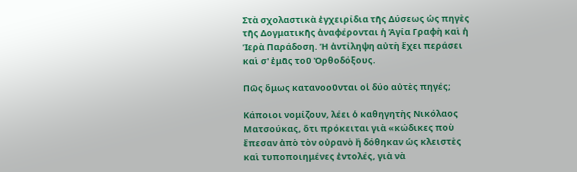Στὰ σχολαστικὰ ἐγχειρίδια τῆς Δύσεως ὡς πηγὲς τῆς Δογματικῆς ἀναφέρονται ἡ Ἁγία Γραφὴ καὶ ἡ Ἱερὰ Παράδοση. Ἡ ἀντίληψη αὐτὴ ἔχει περάσει καὶ σ' ἐμᾶς τοῦ Ὀρθοδόξους.

Πῶς ὅμως κατανοοῦνται οἱ δύο αὐτὲς πηγές;

Κάποιοι νομίζουν, λέει ὁ καθηγητὴς Νικόλαος Ματσούκας, ὅτι πρόκειται γιὰ «κώδικες ποὺ ἔπεσαν ἀπὸ τὸν οὐρανὸ ἢ δόθηκαν ὡς κλειστὲς καὶ τυποποιημένες ἐντολές, γιὰ νὰ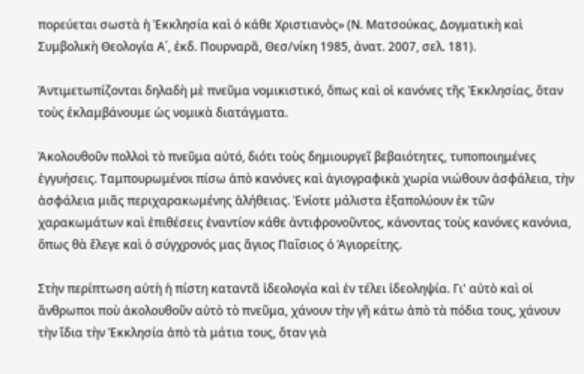πορεύεται σωστὰ ἡ Ἐκκλησία καὶ ὁ κάθε Χριστιανὸς» (Ν. Ματσούκας, Δογματικὴ καὶ Συμβολικὴ Θεολογία Α΄, ἐκδ. Πουρναρᾶ, Θεσ/νίκη 1985, ἀνατ. 2007, σελ. 181).

Ἀντιμετωπίζονται δηλαδὴ μὲ πνεῦμα νομικιστικό, ὅπως καὶ οἱ κανόνες τῆς Ἐκκλησίας, ὅταν τοὺς ἐκλαμβάνουμε ὡς νομικὰ διατάγματα.

Ἀκολουθοῦν πολλοὶ τὸ πνεῦμα αὐτό, διότι τοὺς δημιουργεῖ βεβαιότητες, τυποποιημένες ἐγγυήσεις. Ταμπουρωμένοι πίσω ἀπὸ κανόνες καὶ ἁγιογραφικὰ χωρία νιώθουν ἀσφάλεια, τὴν ἀσφάλεια μιᾶς περιχαρακωμένης ἀλήθειας. Ἐνίοτε μάλιστα ἐξαπολύουν ἐκ τῶν χαρακωμάτων καὶ ἐπιθέσεις ἐναντίον κάθε ἀντιφρονοῦντος, κάνοντας τοὺς κανόνες κανόνια, ὅπως θὰ ἔλεγε καὶ ὁ σύγχρονός μας ἅγιος Παΐσιος ὁ Ἁγιορείτης.

Στὴν περίπτωση αὐτὴ ἡ πίστη καταντᾶ ἰδεολογία καὶ ἐν τέλει ἰδεοληψία. Γι' αὐτὸ καὶ οἱ ἄνθρωποι ποὺ ἀκολουθοῦν αὐτὸ τὸ πνεῦμα, χάνουν τὴν γῆ κάτω ἀπὸ τὰ πόδια τους, χάνουν τὴν ἴδια τὴν Ἐκκλησία ἀπὸ τὰ μάτια τους, ὅταν γιὰ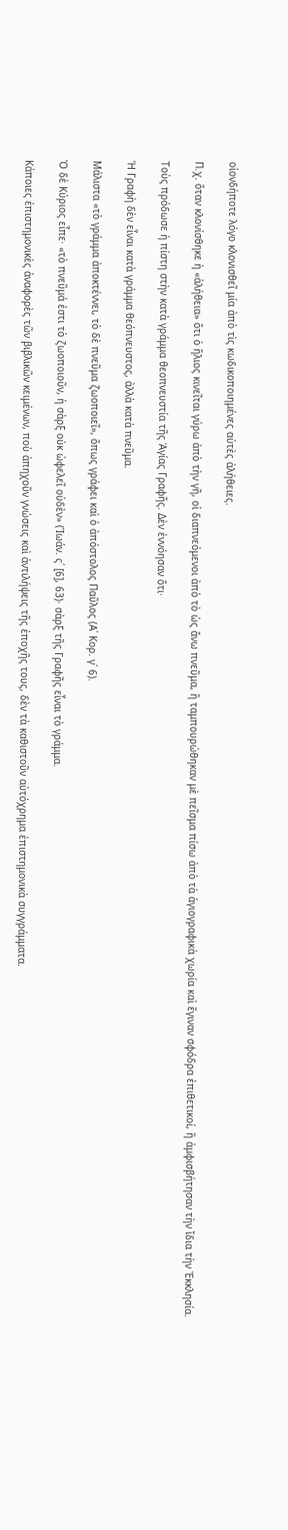οἱονδήποτε λόγο κλονισθεῖ μία ἀπὸ τὶς κωδικοποιημένες αὐτὲς ἀλήθειες.

Π.χ. ὅταν κλονίσθηκε ἡ «ἀλήθεια» ὅτι ὁ ἥλιος κινεῖται γύρω ἀπὸ τὴν γῆ, οἱ διαπνεόμενοι ἀπὸ τὸ ὡς ἄνω πνεῦμα, ἢ ταμπουρώθηκαν μὲ πεῖσμα πίσω ἀπὸ τὰ ἁγιογραφικὰ χωρία καὶ ἔγιναν σφόδρα ἐπιθετικοί, ἢ ἀμφισβήτησαν τὴν ἴδια τὴν Ἐκκλησία.

Τοὺς πρόδωσε ἡ πίστη στὴν κατὰ γράμμα θεοπνευστία τῆς Ἁγίας Γραφῆς. Δὲν ἐννόησαν ὅτι·

Ἡ Γραφὴ δὲν εἶναι κατὰ γράμμα θεόπνευστος, ἀλλὰ κατὰ πνεῦμα.

Μάλιστα «τὸ γράμμα ἀποκτέννει, τὸ δὲ πνεῦμα ζωοποιεῖ», ὅπως γράφει καὶ ὁ ἀπόστολος Παῦλος (Α΄ Κορ. γ΄ 6).

Ὁ δὲ Κύριος εἶπε· «τὸ πνεῦμά ἐστι τὸ ζωοποιοῦν, ἡ σὰρξ οὐκ ὠφελεῖ οὐδὲν» (Ἰωάν. ς΄ [6], 63)· σὰρξ τῆς Γραφῆς εἶναι τὸ γράμμα.

Κάποιες ἐπιστημονικὲς ἀναφορὲς τῶν βιβλικῶν κειμένων, ποὺ ἀπηχοῦν γνώσεις καὶ ἀντιλήψεις τῆς ἐποχῆς τους, δὲν τὰ καθιστοῦν αὐτόχρημα ἐπιστημονικὰ συγγράμματα.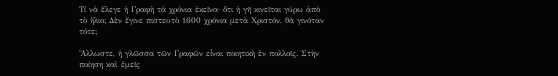Τί νὰ ἔλεγε ἡ Γραφὴ τὰ χρόνια ἐκεῖνα· ὅτι ἡ γῆ κινεῖται γύρω ἀπὸ τὸ ἥλιο; Δὲν ἔγινε πιστευτὸ 1600 χρόνια μετὰ Χριστόν, θὰ γινόταν τότε;

Ἄλλωστε, ἡ γλῶσσα τῶν Γραφῶν εἶναι ποιητικὴ ἐν πολλοῖς. Στὴν ποίηση καὶ ἐμεῖς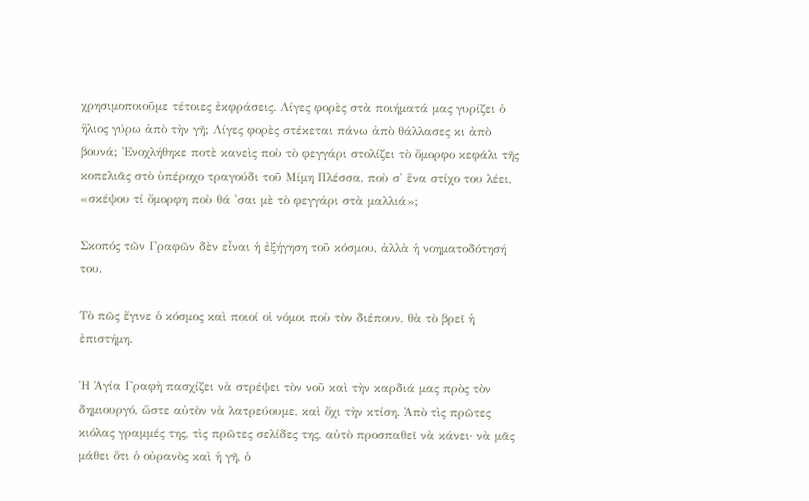χρησιμοποιοῦμε τέτοιες ἐκφράσεις. Λίγες φορὲς στὰ ποιήματά μας γυρίζει ὁ ἥλιος γύρω ἀπὸ τὴν γῆ; Λίγες φορὲς στέκεται πάνω ἀπὸ θάλλασες κι ἀπὸ βουνά; Ἐνοχλήθηκε ποτὲ κανεὶς ποὺ τὸ φεγγάρι στολίζει τὸ ὄμορφο κεφάλι τῆς κοπελιᾶς στὸ ὑπέροχο τραγούδι τοῦ Μίμη Πλέσσα, ποὺ σ' ἕνα στίχο του λέει, «σκέψου τί ὄμορφη ποὺ θά 'σαι μὲ τὸ φεγγάρι στὰ μαλλιά»;

Σκοπός τῶν Γραφῶν δὲν εἶναι ἡ ἐξήγηση τοῦ κόσμου, ἀλλὰ ἡ νοηματοδότησή του.

Τὸ πῶς ἔγινε ὁ κόσμος καὶ ποιοί οἱ νόμοι ποὺ τὸν διέπουν, θὰ τὸ βρεῖ ἡ ἐπιστήμη.

Ἡ Ἁγία Γραφὴ πασχίζει νὰ στρέψει τὸν νοῦ καὶ τὴν καρδιά μας πρὸς τὸν δημιουργό, ὥστε αὐτὸν νὰ λατρεύουμε, καὶ ὄχι τὴν κτίση. Ἀπὸ τὶς πρῶτες κιόλας γραμμές της, τὶς πρῶτες σελίδες της, αὐτὸ προσπαθεῖ νὰ κάνει· νὰ μᾶς μάθει ὅτι ὁ οὐρανὸς καὶ ἡ γῆ, ὁ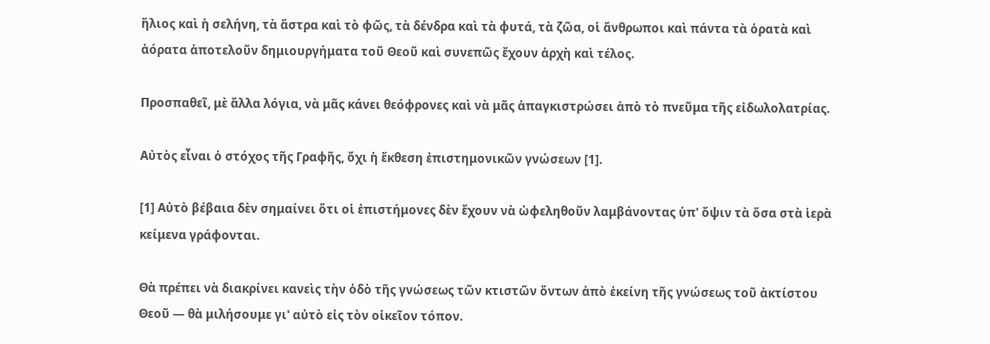ἥλιος καὶ ἡ σελήνη, τὰ ἄστρα καὶ τὸ φῶς, τὰ δένδρα καὶ τὰ φυτά, τὰ ζῶα, οἱ ἄνθρωποι καὶ πάντα τὰ ὁρατὰ καὶ ἀόρατα ἀποτελοῦν δημιουργήματα τοῦ Θεοῦ καὶ συνεπῶς ἔχουν ἀρχὴ καὶ τέλος.

Προσπαθεῖ, μὲ ἄλλα λόγια, νὰ μᾶς κάνει θεόφρονες καὶ νὰ μᾶς ἀπαγκιστρώσει ἀπὸ τὸ πνεῦμα τῆς εἰδωλολατρίας.

Αὐτὸς εἶναι ὁ στόχος τῆς Γραφῆς, ὄχι ἡ ἔκθεση ἐπιστημονικῶν γνώσεων [1].

[1] Αὐτὸ βέβαια δὲν σημαίνει ὅτι οἱ ἐπιστήμονες δὲν ἔχουν νὰ ὠφεληθοῦν λαμβάνοντας ὑπ' ὄψιν τὰ ὅσα στὰ ἱερὰ κείμενα γράφονται.

Θὰ πρέπει νὰ διακρίνει κανεὶς τὴν ὁδὸ τῆς γνώσεως τῶν κτιστῶν ὄντων ἀπὸ ἐκείνη τῆς γνώσεως τοῦ ἀκτίστου Θεοῦ — θὰ μιλήσουμε γι' αὐτὸ εἰς τὸν οἰκεῖον τόπον.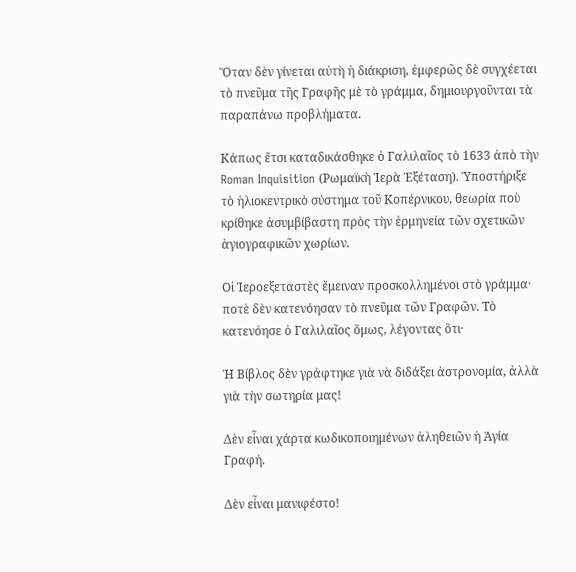Ὅταν δὲν γίνεται αὐτὴ ἡ διάκριση, ἐμφερῶς δὲ συγχέεται τὸ πνεῦμα τῆς Γραφῆς μὲ τὸ γράμμα, δημιουργοῦνται τὰ παραπάνω προβλήματα.

Κάπως ἔτσι καταδικάσθηκε ὁ Γαλιλαῖος τὸ 1633 ἀπὸ τὴν Roman Inquisition (Ρωμαϊκὴ Ἱερὰ Ἐξέταση). Ὑποστήριξε τὸ ἡλιοκεντρικὸ σύστημα τοῦ Κοπέρνικου, θεωρία ποὺ κρίθηκε ἀσυμβίβαστη πρὸς τὴν ἑρμηνεία τῶν σχετικῶν ἁγιογραφικῶν χωρίων.

Οἱ Ἱεροεξεταστὲς ἔμειναν προσκολλημένοι στὸ γράμμα· ποτὲ δὲν κατενόησαν τὸ πνεῦμα τῶν Γραφῶν. Τὸ κατενόησε ὁ Γαλιλαῖος ὅμως, λέγοντας ὅτι·

Ἡ Βίβλος δὲν γράφτηκε γιὰ νὰ διδάξει ἀστρονομία, ἀλλὰ γιὰ τὴν σωτηρία μας!

Δὲν εἶναι χάρτα κωδικοποιημένων ἀληθειῶν ἡ Ἁγία Γραφή.

Δὲν εἶναι μανιφέστο!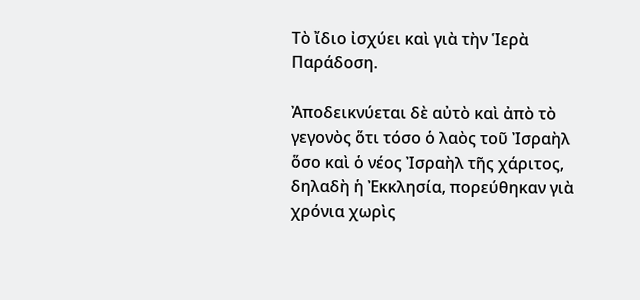Τὸ ἴδιο ἰσχύει καὶ γιὰ τὴν Ἱερὰ Παράδοση.

Ἀποδεικνύεται δὲ αὐτὸ καὶ ἀπὸ τὸ γεγονὸς ὅτι τόσο ὁ λαὸς τοῦ Ἰσραὴλ ὅσο καὶ ὁ νέος Ἰσραὴλ τῆς χάριτος, δηλαδὴ ἡ Ἐκκλησία, πορεύθηκαν γιὰ χρόνια χωρὶς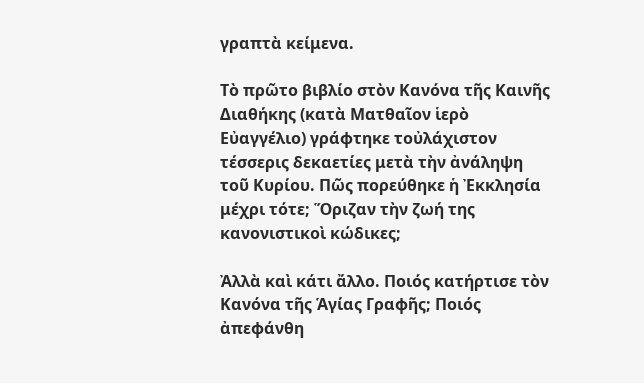γραπτὰ κείμενα.

Τὸ πρῶτο βιβλίο στὸν Κανόνα τῆς Καινῆς Διαθήκης (κατὰ Ματθαῖον ἱερὸ Εὐαγγέλιο) γράφτηκε τοὐλάχιστον τέσσερις δεκαετίες μετὰ τὴν ἀνάληψη τοῦ Κυρίου. Πῶς πορεύθηκε ἡ Ἐκκλησία μέχρι τότε; Ὅριζαν τὴν ζωή της κανονιστικοὶ κώδικες;

Ἀλλὰ καὶ κάτι ἄλλο. Ποιός κατήρτισε τὸν Κανόνα τῆς Ἁγίας Γραφῆς; Ποιός ἀπεφάνθη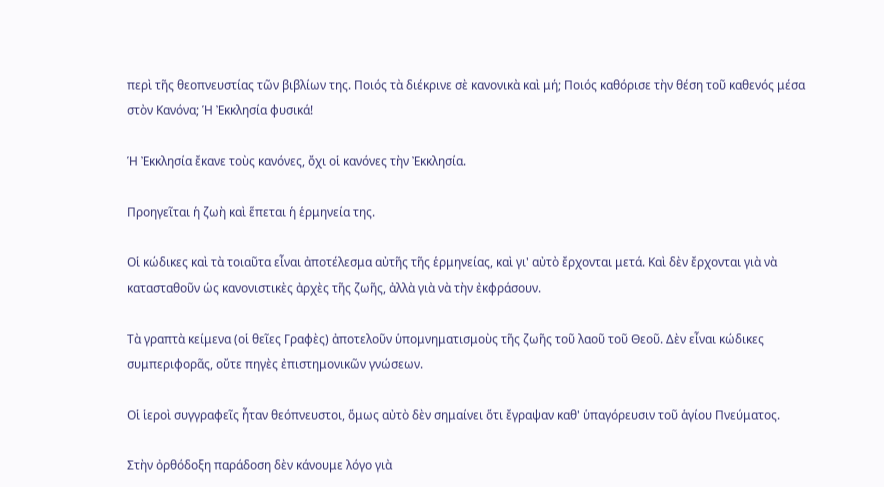περὶ τῆς θεοπνευστίας τῶν βιβλίων της. Ποιός τὰ διέκρινε σὲ κανονικὰ καὶ μή; Ποιός καθόρισε τὴν θέση τοῦ καθενός μέσα στὸν Κανόνα; Ἡ Ἐκκλησία φυσικά!

Ἡ Ἐκκλησία ἔκανε τοὺς κανόνες, ὄχι οἱ κανόνες τὴν Ἐκκλησία.

Προηγεῖται ἡ ζωὴ καὶ ἕπεται ἡ ἑρμηνεία της.

Οἱ κώδικες καὶ τὰ τοιαῦτα εἶναι ἀποτέλεσμα αὐτῆς τῆς ἑρμηνείας, καὶ γι' αὐτὸ ἔρχονται μετά. Καὶ δὲν ἔρχονται γιὰ νὰ κατασταθοῦν ὡς κανονιστικὲς ἀρχὲς τῆς ζωῆς, ἀλλὰ γιὰ νὰ τὴν ἐκφράσουν.

Τὰ γραπτὰ κείμενα (οἱ θεῖες Γραφὲς) ἀποτελοῦν ὑπομνηματισμοὺς τῆς ζωῆς τοῦ λαοῦ τοῦ Θεοῦ. Δὲν εἶναι κώδικες συμπεριφορᾶς, οὔτε πηγὲς ἐπιστημονικῶν γνώσεων.

Οἱ ἱεροὶ συγγραφεῖς ἦταν θεόπνευστοι, ὅμως αὐτὸ δὲν σημαίνει ὅτι ἔγραψαν καθ' ὑπαγόρευσιν τοῦ ἁγίου Πνεύματος.

Στὴν ὀρθόδοξη παράδοση δὲν κάνουμε λόγο γιὰ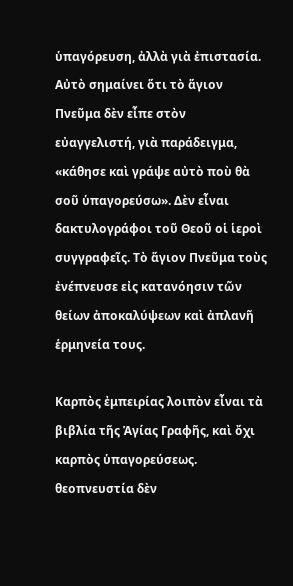ὑπαγόρευση, ἀλλὰ γιὰ ἐπιστασία. Αὐτὸ σημαίνει ὅτι τὸ ἅγιον Πνεῦμα δὲν εἶπε στὸν εὐαγγελιστή, γιὰ παράδειγμα, «κάθησε καὶ γράψε αὐτὸ ποὺ θὰ σοῦ ὑπαγορεύσω». Δὲν εἶναι δακτυλογράφοι τοῦ Θεοῦ οἱ ἱεροὶ συγγραφεῖς. Τὸ ἅγιον Πνεῦμα τοὺς ἐνέπνευσε εἰς κατανόησιν τῶν θείων ἀποκαλύψεων καὶ ἀπλανῆ ἑρμηνεία τους.

Καρπὸς ἐμπειρίας λοιπὸν εἶναι τὰ βιβλία τῆς Ἁγίας Γραφῆς, καὶ ὄχι καρπὸς ὑπαγορεύσεως. θεοπνευστία δὲν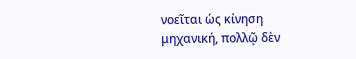νοεῖται ὡς κίνηση μηχανική, πολλῷ δὲν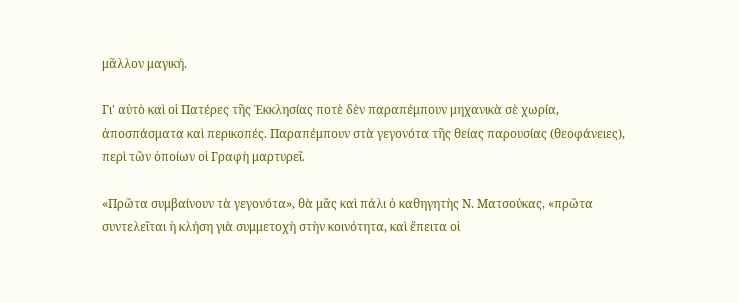μᾶλλον μαγική.

Γι' αὐτὸ καὶ οἱ Πατέρες τῆς Ἐκκλησίας ποτὲ δὲν παραπέμπουν μηχανικὰ σὲ χωρία, ἀποσπάσματα καὶ περικοπές. Παραπέμπουν στὰ γεγονότα τῆς θείας παρουσίας (θεοφάνειες), περὶ τῶν ὁποίων οἱ Γραφὴ μαρτυρεῖ.

«Πρῶτα συμβαίνουν τὰ γεγονότα», θὰ μᾶς καὶ πάλι ὁ καθηγητὴς Ν. Ματσούκας, «πρῶτα συντελεῖται ἡ κλήση γιὰ συμμετοχὴ στὴν κοινότητα, καὶ ἔπειτα οἱ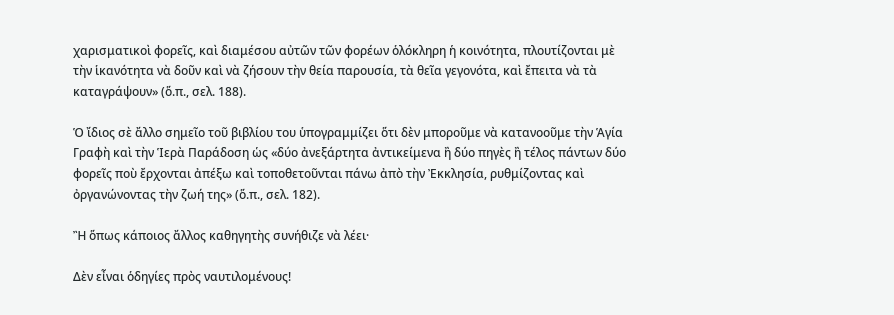χαρισματικοὶ φορεῖς, καὶ διαμέσου αὐτῶν τῶν φορέων ὁλόκληρη ἡ κοινότητα, πλουτίζονται μὲ τὴν ἱκανότητα νὰ δοῦν καὶ νὰ ζήσουν τὴν θεία παρουσία, τὰ θεῖα γεγονότα, καὶ ἔπειτα νὰ τὰ καταγράψουν» (ὅ.π., σελ. 188).

Ὁ ἴδιος σὲ ἄλλο σημεῖο τοῦ βιβλίου του ὑπογραμμίζει ὅτι δὲν μποροῦμε νὰ κατανοοῦμε τὴν Ἁγία Γραφὴ καὶ τὴν Ἱερὰ Παράδοση ὡς «δύο ἀνεξάρτητα ἀντικείμενα ἢ δύο πηγὲς ἢ τέλος πάντων δύο φορεῖς ποὺ ἔρχονται ἀπέξω καὶ τοποθετοῦνται πάνω ἀπὸ τὴν Ἐκκλησία, ρυθμίζοντας καὶ ὀργανώνοντας τὴν ζωή της» (ὅ.π., σελ. 182).

Ἢ ὅπως κάποιος ἄλλος καθηγητὴς συνήθιζε νὰ λέει·

Δὲν εἶναι ὁδηγίες πρὸς ναυτιλομένους!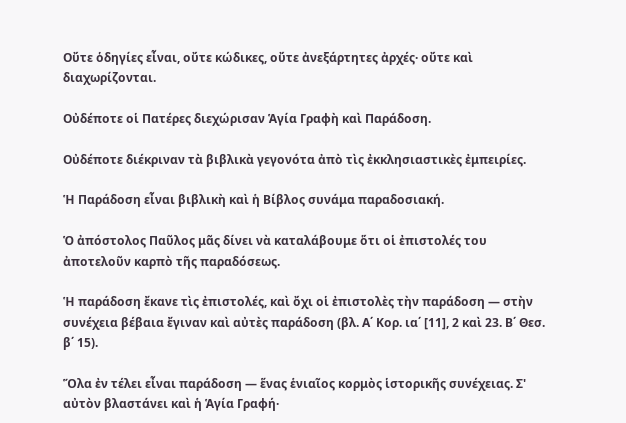Οὔτε ὁδηγίες εἶναι, οὔτε κώδικες, οὔτε ἀνεξάρτητες ἀρχές· οὔτε καὶ διαχωρίζονται.

Οὐδέποτε οἱ Πατέρες διεχώρισαν Ἁγία Γραφὴ καὶ Παράδοση.

Οὐδέποτε διέκριναν τὰ βιβλικὰ γεγονότα ἀπὸ τὶς ἐκκλησιαστικὲς ἐμπειρίες.

Ἡ Παράδοση εἶναι βιβλικὴ καὶ ἡ Βίβλος συνάμα παραδοσιακή.

Ὁ ἀπόστολος Παῦλος μᾶς δίνει νὰ καταλάβουμε ὅτι οἱ ἐπιστολές του ἀποτελοῦν καρπὸ τῆς παραδόσεως.

Ἡ παράδοση ἔκανε τὶς ἐπιστολές, καὶ ὄχι οἱ ἐπιστολὲς τὴν παράδοση — στὴν συνέχεια βέβαια ἔγιναν καὶ αὐτὲς παράδοση (βλ. Α΄ Κορ. ια΄ [11], 2 καὶ 23. Β΄ Θεσ. β΄ 15).

Ὅλα ἐν τέλει εἶναι παράδοση — ἕνας ἑνιαῖος κορμὸς ἱστορικῆς συνέχειας. Σ' αὐτὸν βλαστάνει καὶ ἡ Ἁγία Γραφή·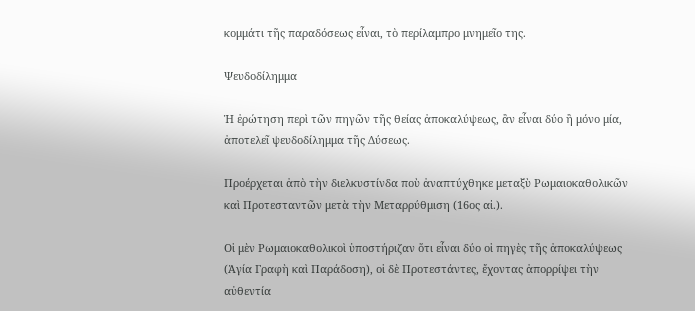κομμάτι τῆς παραδόσεως εἶναι, τὸ περίλαμπρο μνημεῖο της.

Ψευδοδίλημμα

Ἡ ἐρώτηση περὶ τῶν πηγῶν τῆς θείας ἀποκαλύψεως, ἂν εἶναι δύο ἢ μόνο μία, ἀποτελεῖ ψευδοδίλημμα τῆς Δύσεως.

Προέρχεται ἀπὸ τὴν διελκυστίνδα ποὺ ἀναπτύχθηκε μεταξὺ Ρωμαιοκαθολικῶν καὶ Προτεσταντῶν μετὰ τὴν Μεταρρύθμιση (16ος αἰ.).

Οἱ μὲν Ρωμαιοκαθολικοὶ ὑποστήριζαν ὅτι εἶναι δύο οἱ πηγὲς τῆς ἀποκαλύψεως (Ἁγία Γραφὴ καὶ Παράδοση), οἱ δὲ Προτεστάντες, ἔχοντας ἀπορρίψει τὴν αὐθεντία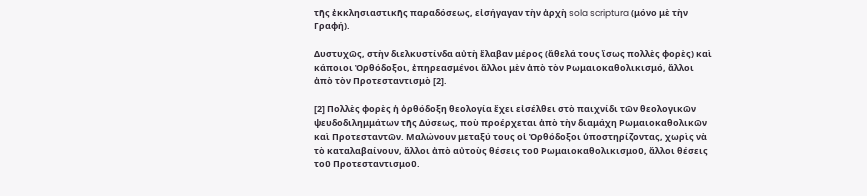τῆς ἐκκλησιαστικῆς παραδόσεως, εἰσήγαγαν τὴν ἀρχὴ sola scriptura (μόνο μὲ τὴν Γραφή).

Δυστυχῶς, στὴν διελκυστίνδα αὐτὴ ἔλαβαν μέρος (ἄθελά τους ἴσως πολλὲς φορὲς) καὶ κάποιοι Ὀρθόδοξοι, ἐπηρεασμένοι ἄλλοι μὲν ἀπὸ τὸν Ρωμαιοκαθολικισμό, ἄλλοι ἀπὸ τὸν Προτεσταντισμὸ [2].

[2] Πολλὲς φορὲς ἡ ὀρθόδοξη θεολογία ἔχει εἰσέλθει στὸ παιχνίδι τῶν θεολογικῶν ψευδοδιλημμάτων τῆς Δύσεως, ποὺ προέρχεται ἀπὸ τὴν διαμάχη Ρωμαιοκαθολικῶν καὶ Προτεσταντῶν. Μαλώνουν μεταξύ τους οἱ Ὀρθόδοξοι ὑποστηρίζοντας, χωρὶς νὰ τὸ καταλαβαίνουν, ἄλλοι ἀπὸ αὐτοὺς θέσεις τοῦ Ρωμαιοκαθολικισμοῦ, ἄλλοι θέσεις τοῦ Προτεσταντισμοῦ.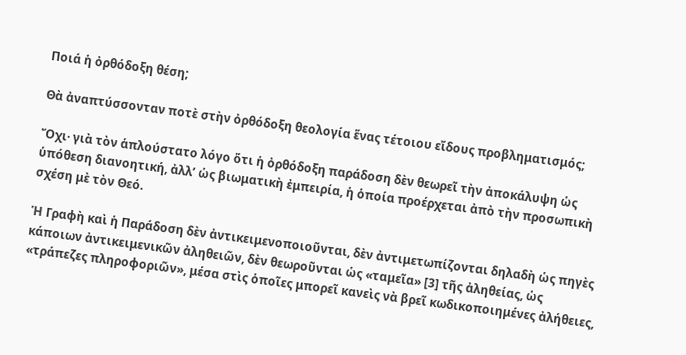Ποιά ἡ ὀρθόδοξη θέση;

Θὰ ἀναπτύσσονταν ποτὲ στὴν ὀρθόδοξη θεολογία ἕνας τέτοιου εἴδους προβληματισμός;

Ὄχι· γιὰ τὸν ἁπλούστατο λόγο ὅτι ἡ ὀρθόδοξη παράδοση δὲν θεωρεῖ τὴν ἀποκάλυψη ὡς ὑπόθεση διανοητική, ἀλλ’ ὡς βιωματικὴ ἐμπειρία, ἡ ὁποία προέρχεται ἀπὸ τὴν προσωπικὴ σχέση μὲ τὸν Θεό.

Ἡ Γραφὴ καὶ ἡ Παράδοση δὲν ἀντικειμενοποιοῦνται, δὲν ἀντιμετωπίζονται δηλαδὴ ὡς πηγὲς κάποιων ἀντικειμενικῶν ἀληθειῶν, δὲν θεωροῦνται ὡς «ταμεῖα» [3] τῆς ἀληθείας, ὡς «τράπεζες πληροφοριῶν», μέσα στὶς ὁποῖες μπορεῖ κανεὶς νὰ βρεῖ κωδικοποιημένες ἀλήθειες,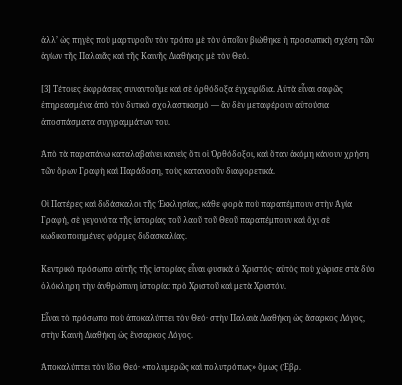ἀλλ’ ὡς πηγὲς ποὺ μαρτυροῦν τὸν τρόπο μὲ τὸν ὁποῖον βιώθηκε ἡ προσωπικὴ σχέση τῶν ἁγίων τῆς Παλαιᾶς καὶ τῆς Καινῆς Διαθήκης μὲ τὸν Θεό.

[3] Τέτοιες ἐκφράσεις συναντοῦμε καὶ σὲ ὀρθόδοξα ἐγχειρίδια. Αὐτὰ εἶναι σαφῶς ἐπηρεασμένα ἀπὸ τὸν δυτικὸ σχολαστικισμὸ — ἂν δὲν μεταφέρουν αὐτούσια ἀποσπάσματα συγγραμμάτων του.

Ἀπὸ τὰ παραπάνω καταλαβαίνει κανεὶς ὅτι οἱ Ὀρθόδοξοι, καὶ ὅταν ἀκόμη κάνουν χρήση τῶν ὅρων Γραφὴ καὶ Παράδοση, τοὺς κατανοοῦν διαφορετικά.

Οἱ Πατέρες καὶ διδάσκαλοι τῆς Ἐκκλησίας, κάθε φορὰ ποὺ παραπέμπουν στὴν Ἁγία Γραφή, σὲ γεγονότα τῆς ἱστορίας τοῦ λαοῦ τοῦ Θεοῦ παραπέμπουν καὶ ὄχι σὲ κωδικοποιημένες φόρμες διδασκαλίας.

Κεντρικὸ πρόσωπο αὐτῆς τῆς ἱστορίας εἶναι φυσικὰ ὁ Χριστός· αὐτὸς ποὺ χώρισε στὰ δύο ὁλόκληρη τὴν ἀνθρώπινη ἱστορία: πρὸ Χριστοῦ καὶ μετὰ Χριστόν.

Εἶναι τὸ πρόσωπο ποὺ ἀποκαλύπτει τὸν Θεό· στὴν Παλαιὰ Διαθήκη ὡς ἄσαρκος Λόγος, στὴν Καινὴ Διαθήκη ὡς ἔνσαρκος Λόγος.

Ἀποκαλύπτει τὸν ἴδιο Θεό· «πολυμερῶς καὶ πολυτρόπως» ὅμως (Ἑβρ.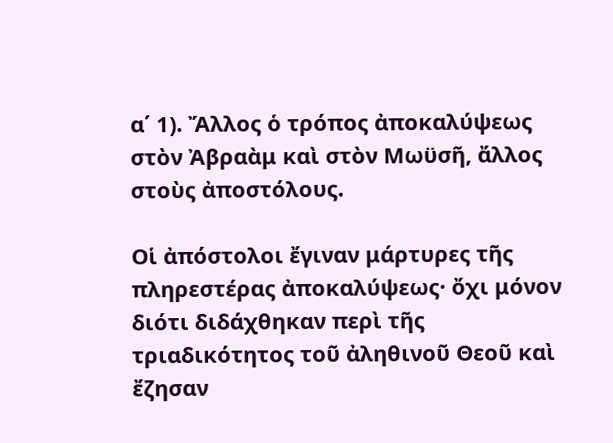α΄ 1). Ἄλλος ὁ τρόπος ἀποκαλύψεως στὸν Ἀβραὰμ καὶ στὸν Μωϋσῆ, ἄλλος στοὺς ἀποστόλους.

Οἱ ἀπόστολοι ἔγιναν μάρτυρες τῆς πληρεστέρας ἀποκαλύψεως· ὄχι μόνον διότι διδάχθηκαν περὶ τῆς τριαδικότητος τοῦ ἀληθινοῦ Θεοῦ καὶ ἔζησαν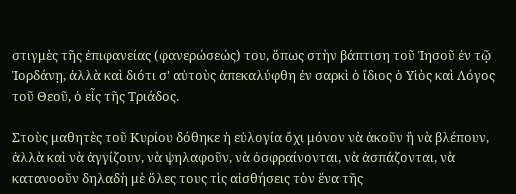στιγμὲς τῆς ἐπιφανείας (φανερώσεώς) του, ὅπως στὴν βάπτιση τοῦ Ἰησοῦ ἐν τῷ Ἰορδάνῃ, ἀλλὰ καὶ διότι σ' αὐτοὺς ἀπεκαλύφθη ἐν σαρκὶ ὁ ἴδιος ὁ Υἱὸς καὶ Λόγος τοῦ Θεοῦ, ὁ εἷς τῆς Τριάδος.

Στοὺς μαθητὲς τοῦ Κυρίου δόθηκε ἡ εὐλογία ὄχι μόνον νὰ ἀκοῦν ἢ νὰ βλέπουν, ἀλλὰ καὶ νὰ ἀγγίζουν, νὰ ψηλαφοῦν, νὰ ὀσφραίνονται, νὰ ἀσπάζονται, νὰ κατανοοῦν δηλαδὴ μὲ ὅλες τους τὶς αἰσθήσεις τὸν ἕνα τῆς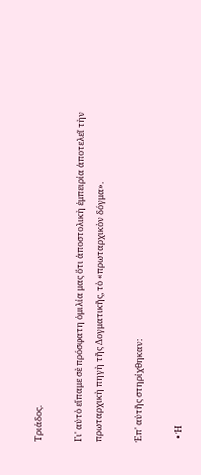Τριάδος.

Γι' αὐτὸ εἴπαμε σὲ πρόσφατη ὁμιλία μας ὅτι ἀποστολικὴ ἐμπειρία ἀποτελεῖ τὴν πρωταρχικὴ πηγὴ τῆς Δογματικῆς, τὸ «πρωταρχικὸν δόγμα».

Ἐπ' αὐτῆς στηρίχθηκαν:

  • Ἡ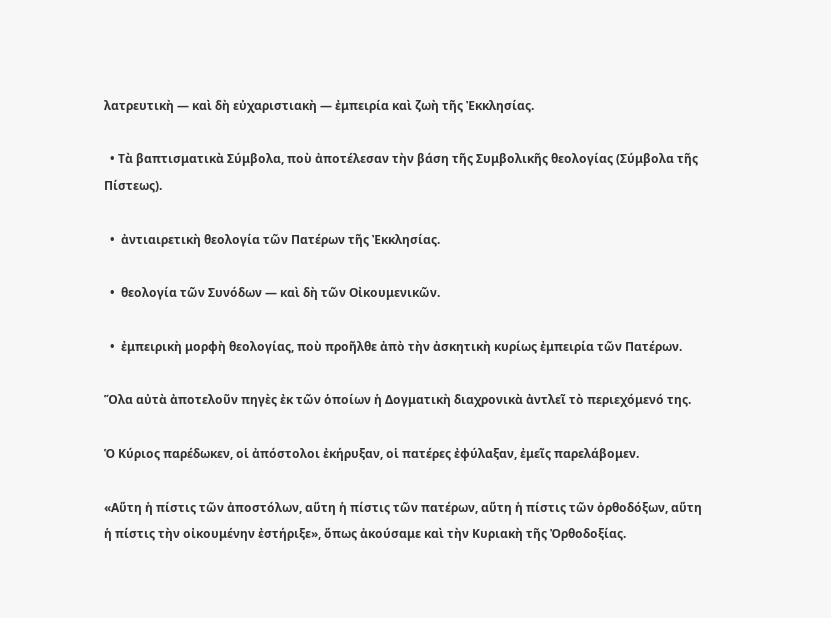λατρευτικὴ — καὶ δὴ εὐχαριστιακὴ — ἐμπειρία καὶ ζωὴ τῆς Ἐκκλησίας.

  • Τὰ βαπτισματικὰ Σύμβολα, ποὺ ἀποτέλεσαν τὴν βάση τῆς Συμβολικῆς θεολογίας (Σύμβολα τῆς Πίστεως).

  •  ἀντιαιρετικὴ θεολογία τῶν Πατέρων τῆς Ἐκκλησίας.

  •  θεολογία τῶν Συνόδων — καὶ δὴ τῶν Οἰκουμενικῶν.

  •  ἐμπειρικὴ μορφὴ θεολογίας, ποὺ προῆλθε ἀπὸ τὴν ἀσκητικὴ κυρίως ἐμπειρία τῶν Πατέρων.

Ὅλα αὐτὰ ἀποτελοῦν πηγὲς ἐκ τῶν ὁποίων ἡ Δογματικὴ διαχρονικὰ ἀντλεῖ τὸ περιεχόμενό της.

Ὁ Κύριος παρέδωκεν, οἱ ἀπόστολοι ἐκήρυξαν, οἱ πατέρες ἐφύλαξαν, ἐμεῖς παρελάβομεν.

«Αὕτη ἡ πίστις τῶν ἀποστόλων, αὕτη ἡ πίστις τῶν πατέρων, αὕτη ἡ πίστις τῶν ὀρθοδόξων, αὕτη ἡ πίστις τὴν οἰκουμένην ἐστήριξε», ὅπως ἀκούσαμε καὶ τὴν Κυριακὴ τῆς Ὀρθοδοξίας.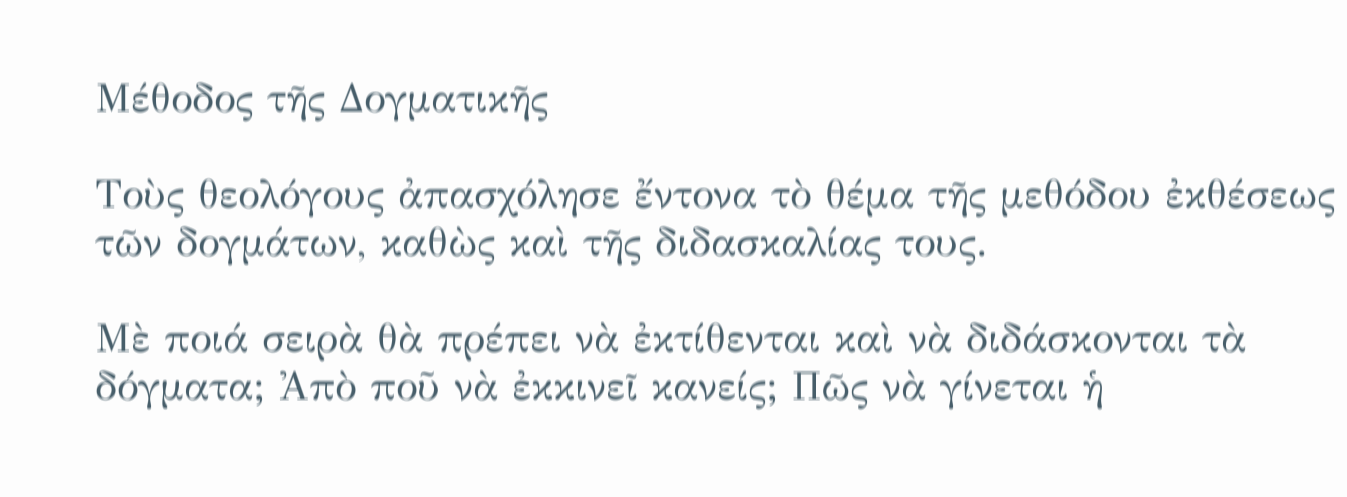Μέθοδος τῆς Δογματικῆς

Τοὺς θεολόγους ἀπασχόλησε ἔντονα τὸ θέμα τῆς μεθόδου ἐκθέσεως τῶν δογμάτων, καθὼς καὶ τῆς διδασκαλίας τους.

Μὲ ποιά σειρὰ θὰ πρέπει νὰ ἐκτίθενται καὶ νὰ διδάσκονται τὰ δόγματα; Ἀπὸ ποῦ νὰ ἐκκινεῖ κανείς; Πῶς νὰ γίνεται ἡ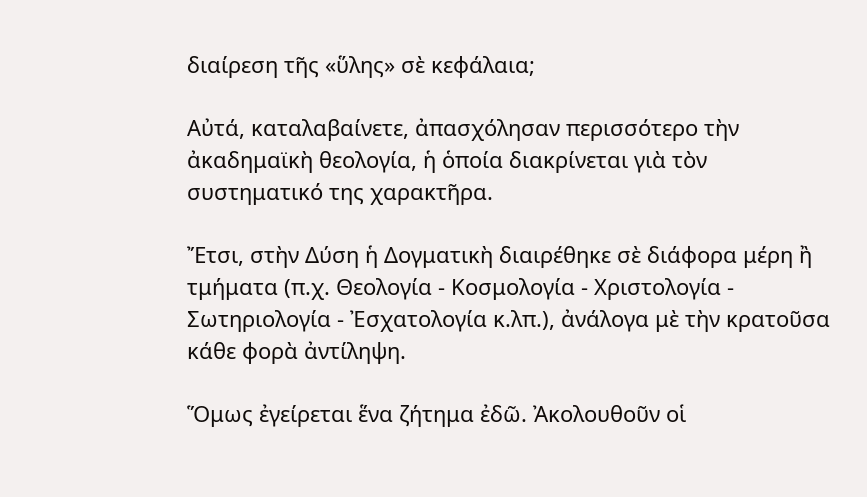διαίρεση τῆς «ὕλης» σὲ κεφάλαια;

Αὐτά, καταλαβαίνετε, ἀπασχόλησαν περισσότερο τὴν ἀκαδημαϊκὴ θεολογία, ἡ ὁποία διακρίνεται γιὰ τὸν συστηματικό της χαρακτῆρα.

Ἔτσι, στὴν Δύση ἡ Δογματικὴ διαιρέθηκε σὲ διάφορα μέρη ἢ τμήματα (π.χ. Θεολογία - Κοσμολογία - Χριστολογία - Σωτηριολογία - Ἐσχατολογία κ.λπ.), ἀνάλογα μὲ τὴν κρατοῦσα κάθε φορὰ ἀντίληψη.

Ὅμως ἐγείρεται ἕνα ζήτημα ἐδῶ. Ἀκολουθοῦν οἱ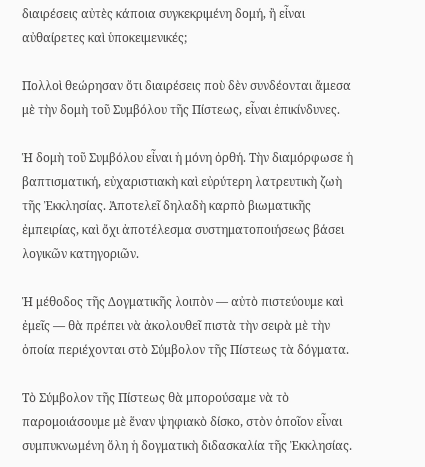διαιρέσεις αὐτὲς κάποια συγκεκριμένη δομή, ἢ εἶναι αὐθαίρετες καὶ ὑποκειμενικές;

Πολλοὶ θεώρησαν ὅτι διαιρέσεις ποὺ δὲν συνδέονται ἄμεσα μὲ τὴν δομὴ τοῦ Συμβόλου τῆς Πίστεως, εἶναι ἐπικίνδυνες.

Ἡ δομὴ τοῦ Συμβόλου εἶναι ἡ μόνη ὀρθή. Τὴν διαμόρφωσε ἡ βαπτισματική, εὐχαριστιακὴ καὶ εὐρύτερη λατρευτικὴ ζωὴ τῆς Ἐκκλησίας. Ἀποτελεῖ δηλαδὴ καρπὸ βιωματικῆς ἐμπειρίας, καὶ ὄχι ἀποτέλεσμα συστηματοποιήσεως βάσει λογικῶν κατηγοριῶν.

Ἡ μέθοδος τῆς Δογματικῆς λοιπὸν — αὐτὸ πιστεύουμε καὶ ἐμεῖς — θὰ πρέπει νὰ ἀκολουθεῖ πιστὰ τὴν σειρὰ μὲ τὴν ὁποία περιέχονται στὸ Σύμβολον τῆς Πίστεως τὰ δόγματα.

Τὸ Σύμβολον τῆς Πίστεως θὰ μπορούσαμε νὰ τὸ παρομοιάσουμε μὲ ἕναν ψηφιακὸ δίσκο, στὸν ὁποῖον εἶναι συμπυκνωμένη ὅλη ἡ δογματικὴ διδασκαλία τῆς Ἐκκλησίας.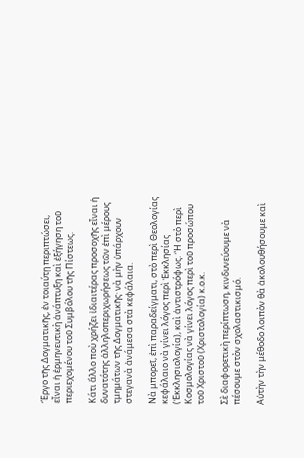Ἔργο τῆς Δογματικῆς, ἐν τοιαύτῃ περιπτώσει, εἶναι ἡ ἑρμηνευτικὴ ἀνάπτυξη καὶ ἐξήγηση τοῦ περιεχομένου τοῦ Συμβόλου τῆς Πίστεως.

Κάτι ἄλλο ποὺ χρήζει ἰδιαιτέρας προσοχῆς εἶναι ἡ δυνατότης ἀλληλοπεριχωρήσεως τῶν ἐπὶ μέρους τμημάτων τῆς Δογματικῆς· νὰ μὴν ὑπάρχουν στεγανὰ ἀνάμεσα στὰ κεφάλαια.

Νὰ μπορεῖ, ἐπὶ παραδείγματι, στὸ περὶ Θεολογίας κεφάλαιο νὰ γίνει λόγος περὶ Ἐκκλησίας (Ἐκκλησιολογία), καὶ ἀντιστρόφως. Ἢ στὸ περὶ Κοσμολογίας νὰ γίνει λόγος περὶ τοῦ προσώπου τοῦ Χριστοῦ (Χριστολογία) κ.ο.κ.

Σὲ διαφορετικὴ περίπτωση, κινδυνεύουμε νὰ πέσουμε στὸν σχολαστικισμό.

Αὐτὴν τὴν μέθοδο λοιπὸν θὰ ἀκολουθήσουμε καὶ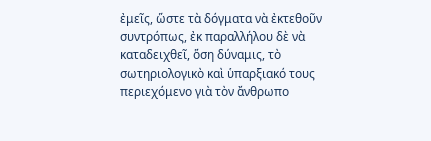ἐμεῖς, ὥστε τὰ δόγματα νὰ ἐκτεθοῦν συντρόπως, ἐκ παραλλήλου δὲ νὰ καταδειχθεῖ, ὅση δύναμις, τὸ σωτηριολογικὸ καὶ ὑπαρξιακό τους περιεχόμενο γιὰ τὸν ἄνθρωπο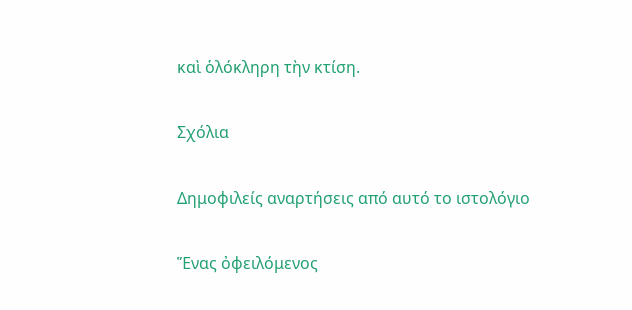καὶ ὁλόκληρη τὴν κτίση.

Σχόλια

Δημοφιλείς αναρτήσεις από αυτό το ιστολόγιο

Ἕνας ὀφειλόμενος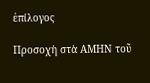ἐπίλογος

Προσοχὴ στὰ ΑΜΗΝ τοῦ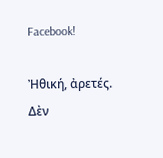Facebook!

Ἠθική, ἀρετές. Δὲν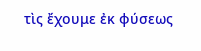τὶς ἔχουμε ἐκ φύσεως